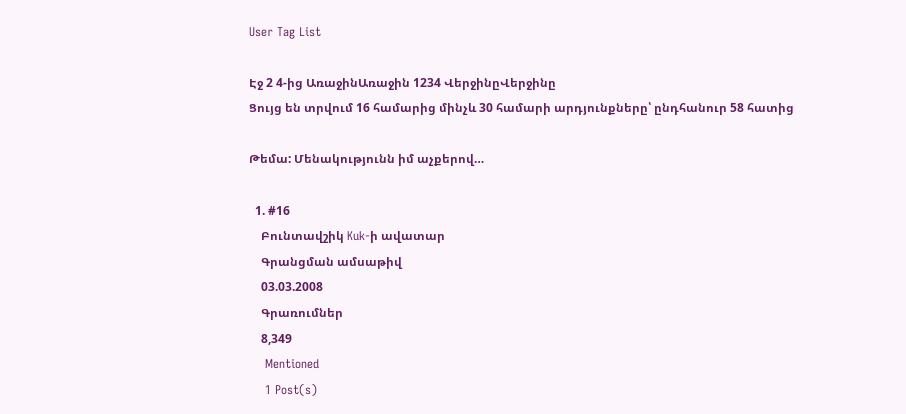User Tag List

Էջ 2 4-ից ԱռաջինԱռաջին 1234 ՎերջինըՎերջինը
Ցույց են տրվում 16 համարից մինչև 30 համարի արդյունքները՝ ընդհանուր 58 հատից

Թեմա: Մենակությունն իմ աչքերով…

  1. #16
    Բունտավշիկ Kuk-ի ավատար
    Գրանցման ամսաթիվ
    03.03.2008
    Գրառումներ
    8,349
    Mentioned
    1 Post(s)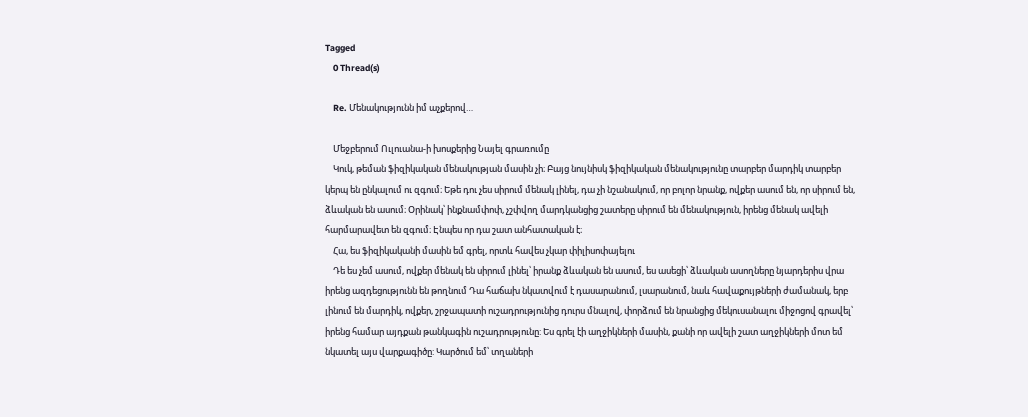Tagged
    0 Thread(s)

    Re. Մենակությունն իմ աչքերով…

    Մեջբերում Ուլուանա-ի խոսքերից Նայել գրառումը
    Կուկ, թեման ֆիզիկական մենակության մասին չի։ Բայց նույնիսկ ֆիզիկական մենակությունը տարբեր մարդիկ տարբեր կերպ են ընկալում ու զգում։ Եթե դու չես սիրում մենակ լինել, դա չի նշանակում, որ բոլոր նրանք, ովքեր ասում են, որ սիրում են, ձևական են ասում։ Օրինակ՝ ինքնամփոփ, չշփվող մարդկանցից շատերը սիրում են մենակություն, իրենց մենակ ավելի հարմարավետ են զգում։ Էնպես որ դա շատ անհատական է։
    Հա, ես ֆիզիկականի մասին եմ գրել, որտև հավես չկար փիլիսոփայելու
    Դե ես չեմ ասում, ովքեր մենակ են սիրում լինել՝ իրանք ձևական են ասում, ես ասեցի՝ ձևական ասողները նյարդերիս վրա իրենց ազդեցությունն են թողնում Դա հաճախ նկատվում է դասարանում, լսարանում, նաև հավաքույթների ժամանակ, երբ լինում են մարդիկ, ովքեր, շրջապատի ուշադրությունից դուրս մնալով, փորձում են նրանցից մեկուսանալու միջոցով գրավել՝ իրենց համար այդքան թանկագին ուշադրությունը: Ես գրել էի աղջիկների մասին, քանի որ ավելի շատ աղջիկների մոտ եմ նկատել այս վարքագիծը: Կարծում եմ՝ տղաների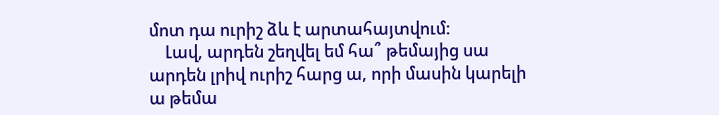մոտ դա ուրիշ ձև է արտահայտվում:
    Լավ, արդեն շեղվել եմ հա՞ թեմայից սա արդեն լրիվ ուրիշ հարց ա, որի մասին կարելի ա թեմա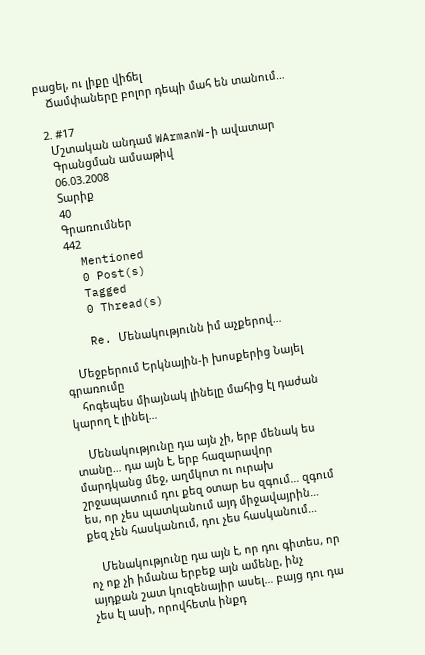բացել, ու լիքը վիճել
    Ճամփաները բոլոր դեպի մահ են տանում…

  2. #17
    Մշտական անդամ WArmanW-ի ավատար
    Գրանցման ամսաթիվ
    06.03.2008
    Տարիք
    40
    Գրառումներ
    442
    Mentioned
    0 Post(s)
    Tagged
    0 Thread(s)

    Re. Մենակությունն իմ աչքերով…

    Մեջբերում Երկնային-ի խոսքերից Նայել գրառումը
    հոգեպես միայնակ լինելը մահից էլ դաժան կարող է լինել…

    Մենակությունը դա այն չի, երբ մենակ ես տանը… դա այն է, երբ հազարավոր մարդկանց մեջ, աղմկոտ ու ուրախ շրջապատում դու քեզ օտար ես զգում… զգում ես, որ չես պատկանում այդ միջավայրին… քեզ չեն հասկանում, դու չես հասկանում…

    Մենակությունը դա այն է, որ դու գիտես, որ ոչ ոք չի իմանա երբեք այն ամենը, ինչ այդքան շատ կուզենայիր ասել… բայց դու դա չես էլ ասի, որովհետև ինքդ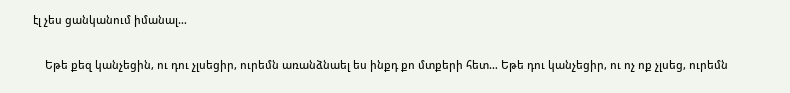էլ չես ցանկանում իմանալ…

    Եթե քեզ կանչեցին, ու դու չլսեցիր, ուրեմն առանձնաել ես ինքդ քո մտքերի հետ… Եթե դու կանչեցիր, ու ոչ ոք չլսեց, ուրեմն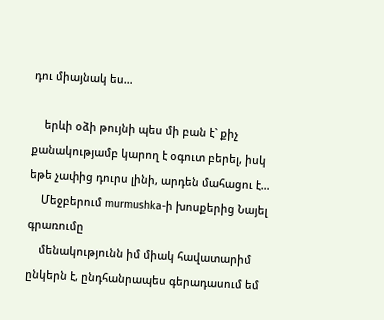դու միայնակ ես…

    երևի օձի թույնի պես մի բան է` քիչ քանակությամբ կարող է օգուտ բերել, իսկ եթե չափից դուրս լինի, արդեն մահացու է…
    Մեջբերում murmushka-ի խոսքերից Նայել գրառումը
    մենակությունն իմ միակ հավատարիմ ընկերն է, ընդհանրապես գերադասում եմ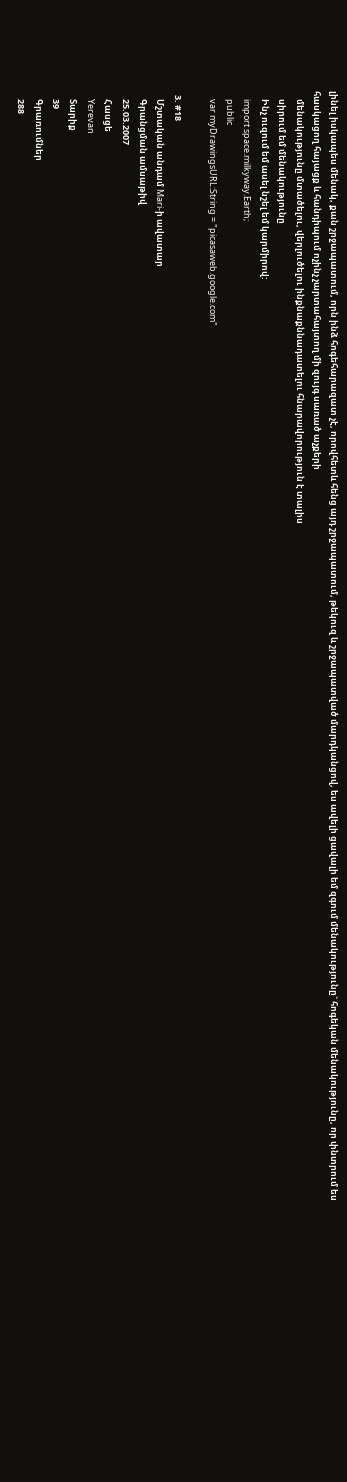լինել իսկապես մենակ, քան շրջապատում, որն ինձ հոգեհարազատ չէ, որովհետև հենց այդ շրջապատում, թեկուզ և շրջապատված մարդկանցով, ես ավելի ցավալի եմ զգում մենակությունը` հոգեկան մենակությունը, որ փնտրում ես հասկացող հայացք և հանդիպում ոչինչ չարտահայտող մի զույգ սառած աչքերի
    մենակությունը մտածելու, վերլուծելու ինքնաքննադատելու հնարավորություն է տալիս
    սիրում եմ մենակությունը
    Ինչ ուզում եմ ասել նշել եմ կարմիրով:
    import space.milkyway.Earth;
    public
    var myDrawingsURL:String = "picasaweb.google.com"

  3. #18
    Մշտական անդամ Mari-ի ավատար
    Գրանցման ամսաթիվ
    25.03.2007
    Հասցե
    Yerevan
    Տարիք
    39
    Գրառումներ
    288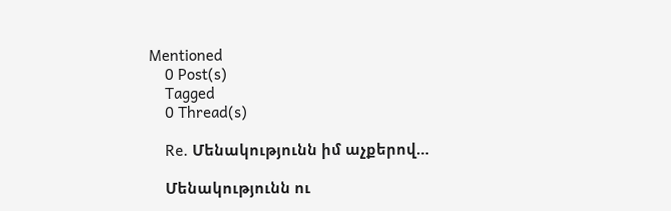Mentioned
    0 Post(s)
    Tagged
    0 Thread(s)

    Re. Մենակությունն իմ աչքերով…

    Մենակությունն ու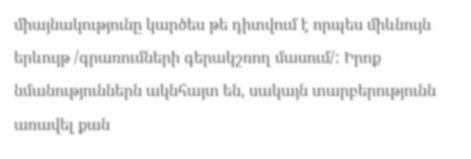միայնակությունը կարծես թե դիտվում է որպես միևնույն երևույթ /գրառումների գերակշռող մասում/: Իրոք նմանություններն ակնհայտ են, սակայն տարբերությունն առավել քան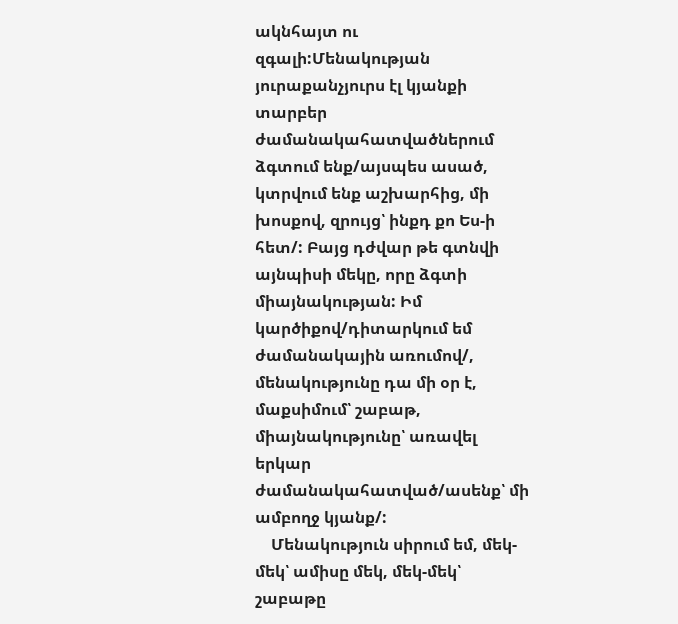ակնհայտ ու զգալի:Մենակության յուրաքանչյուրս էլ կյանքի տարբեր ժամանակահատվածներում ձգտում ենք/այսպես ասած, կտրվում ենք աշխարհից, մի խոսքով, զրույց՝ ինքդ քո Ես-ի հետ/: Բայց դժվար թե գտնվի այնպիսի մեկը, որը ձգտի միայնակության: Իմ կարծիքով/դիտարկում եմ ժամանակային առումով/, մենակությունը դա մի օր է, մաքսիմում՝ շաբաթ, միայնակությունը՝ առավել երկար ժամանակահատված/ասենք՝ մի ամբողջ կյանք/:
    Մենակություն սիրում եմ, մեկ-մեկ՝ ամիսը մեկ, մեկ-մեկ՝ շաբաթը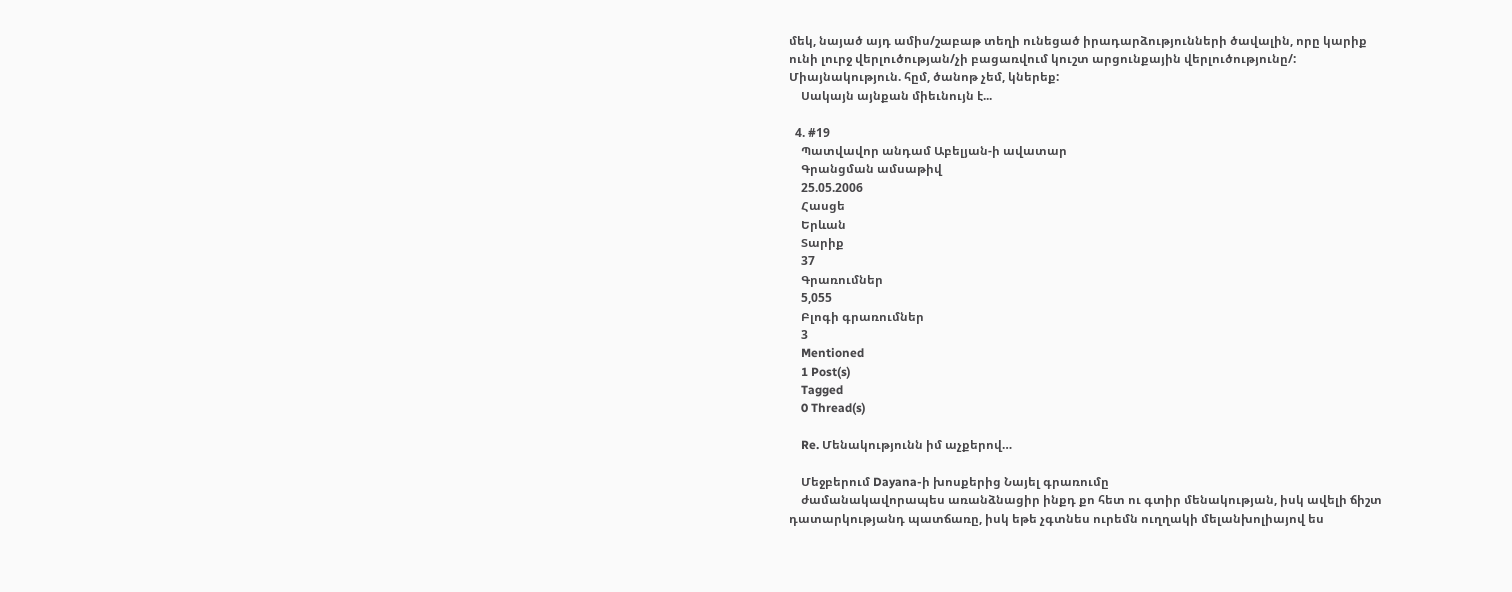մեկ, նայած այդ ամիս/շաբաթ տեղի ունեցած իրադարձությունների ծավալին, որը կարիք ունի լուրջ վերլուծության/չի բացառվում կուշտ արցունքային վերլուծությունը/: Միայնակություն. հըմ, ծանոթ չեմ, կներեք:
    Սակայն այնքան միեւնույն է...

  4. #19
    Պատվավոր անդամ Աբելյան-ի ավատար
    Գրանցման ամսաթիվ
    25.05.2006
    Հասցե
    Երևան
    Տարիք
    37
    Գրառումներ
    5,055
    Բլոգի գրառումներ
    3
    Mentioned
    1 Post(s)
    Tagged
    0 Thread(s)

    Re. Մենակությունն իմ աչքերով…

    Մեջբերում Dayana-ի խոսքերից Նայել գրառումը
    ժամանակավորապես առանձնացիր ինքդ քո հետ ու գտիր մենակության, իսկ ավելի ճիշտ դատարկությանդ պատճառը, իսկ եթե չգտնես ուրեմն ուղղակի մելանխոլիայով ես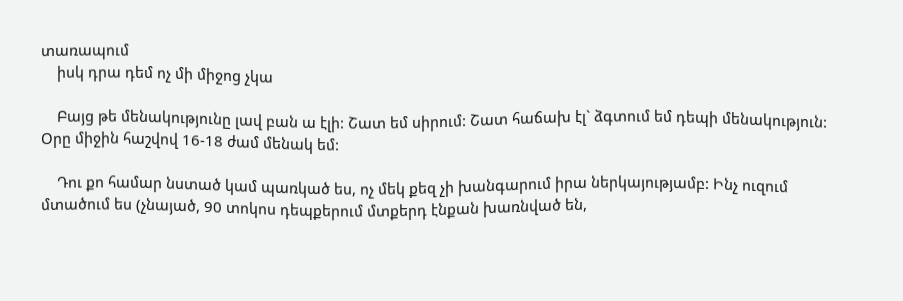տառապում
    իսկ դրա դեմ ոչ մի միջոց չկա

    Բայց թե մենակությունը լավ բան ա էլի: Շատ եմ սիրում: Շատ հաճախ էլ` ձգտում եմ դեպի մենակություն: Օրը միջին հաշվով 16-18 ժամ մենակ եմ:

    Դու քո համար նստած կամ պառկած ես, ոչ մեկ քեզ չի խանգարում իրա ներկայությամբ: Ինչ ուզում մտածում ես (չնայած, 90 տոկոս դեպքերում մտքերդ էնքան խառնված են,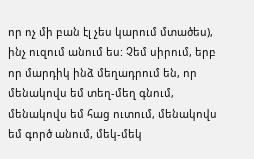որ ոչ մի բան էլ չես կարում մտածես), ինչ ուզում անում ես: Չեմ սիրում, երբ որ մարդիկ ինձ մեղադրում են, որ մենակովս եմ տեղ-մեղ գնում, մենակովս եմ հաց ուտում, մենակովս եմ գործ անում, մեկ-մեկ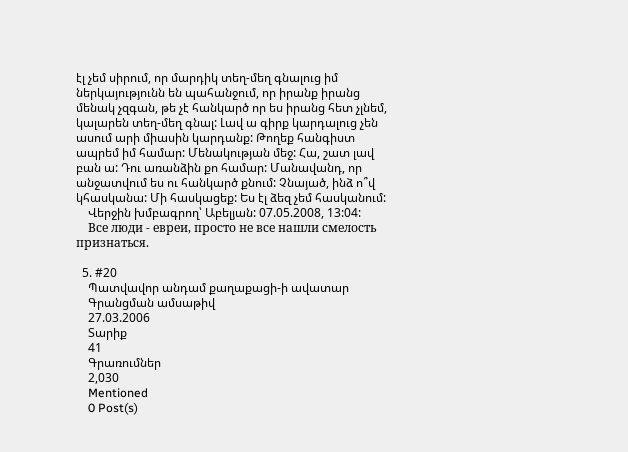էլ չեմ սիրում, որ մարդիկ տեղ-մեղ գնալուց իմ ներկայությունն են պահանջում, որ իրանք իրանց մենակ չզգան, թե չէ հանկարծ որ ես իրանց հետ չլնեմ, կալարեն տեղ-մեղ գնալ: Լավ ա գիրք կարդալուց չեն ասում արի միասին կարդանք: Թողեք հանգիստ ապրեմ իմ համար: Մենակության մեջ: Հա, շատ լավ բան ա: Դու առանձին քո համար: Մանավանդ, որ անջատվում ես ու հանկարծ քնում: Չնայած, ինձ ո՞վ կհասկանա: Մի հասկացեք: Ես էլ ձեզ չեմ հասկանում:
    Վերջին խմբագրող՝ Աբելյան: 07.05.2008, 13:04:
    Все люди - евреи, просто не все нашли смелость признаться.

  5. #20
    Պատվավոր անդամ քաղաքացի-ի ավատար
    Գրանցման ամսաթիվ
    27.03.2006
    Տարիք
    41
    Գրառումներ
    2,030
    Mentioned
    0 Post(s)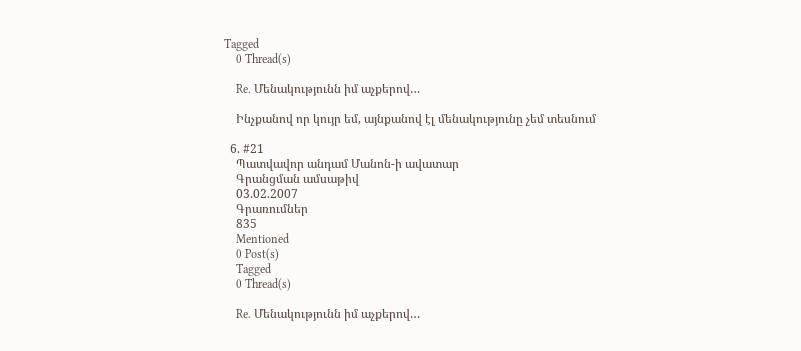Tagged
    0 Thread(s)

    Re. Մենակությունն իմ աչքերով…

    Ինչքանով որ կույր եմ, այնքանով էլ մենակությունը չեմ տեսնում

  6. #21
    Պատվավոր անդամ Մանոն-ի ավատար
    Գրանցման ամսաթիվ
    03.02.2007
    Գրառումներ
    835
    Mentioned
    0 Post(s)
    Tagged
    0 Thread(s)

    Re. Մենակությունն իմ աչքերով…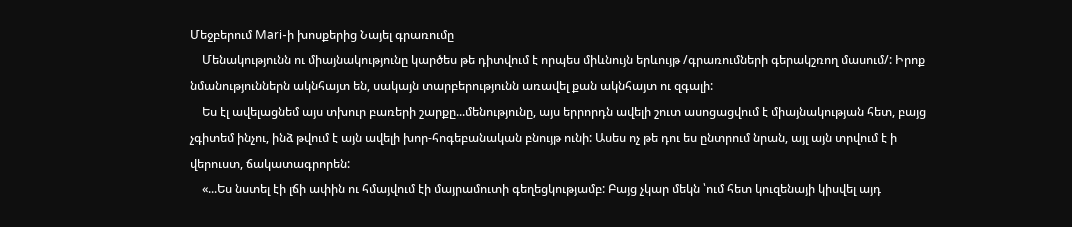Մեջբերում Mari-ի խոսքերից Նայել գրառումը
    Մենակությունն ու միայնակությունը կարծես թե դիտվում է որպես միևնույն երևույթ /գրառումների գերակշռող մասում/: Իրոք նմանություններն ակնհայտ են, սակայն տարբերությունն առավել քան ակնհայտ ու զգալի:
    Ես էլ ավելացնեմ այս տխուր բառերի շարքը...մենությունը, այս երրորդն ավելի շուտ ասոցացվում է միայնակության հետ, բայց չգիտեմ ինչու, ինձ թվում է այն ավելի խոր-հոգեբանական բնույթ ունի: Ասես ոչ թե դու ես ընտրում նրան, այլ այն տրվում է ի վերուստ, ճակատագրորեն:
    «...Ես նստել էի լճի ափին ու հմայվում էի մայրամուտի գեղեցկությամբ: Բայց չկար մեկն ՝ում հետ կուզենայի կիսվել այդ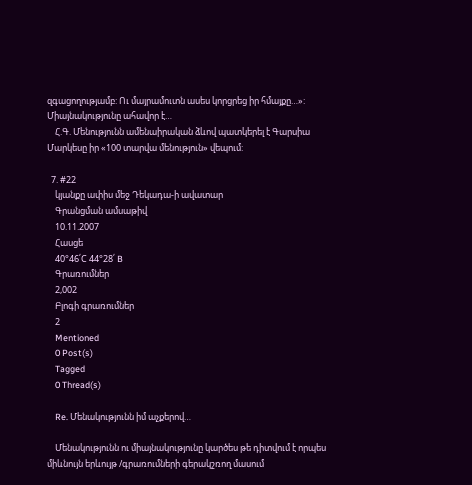զգացողությամբ: Ու մայրամուտն ասես կորցրեց իր հմայքը…»: Միայնակությունը ահավոր է…
    Հ.Գ. Մենությունն ամենաիրական ձևով պատկերել է Գարսիա Մարկեսը իր «100 տարվա մենություն» վեպում:

  7. #22
    կյանքը ափիս մեջ Դեկադա-ի ավատար
    Գրանցման ամսաթիվ
    10.11.2007
    Հասցե
    40°46՛C 44°28՛ B
    Գրառումներ
    2,002
    Բլոգի գրառումներ
    2
    Mentioned
    0 Post(s)
    Tagged
    0 Thread(s)

    Re. Մենակությունն իմ աչքերով…

    Մենակությունն ու միայնակությունը կարծես թե դիտվում է որպես միևնույն երևույթ /գրառումների գերակշռող մասում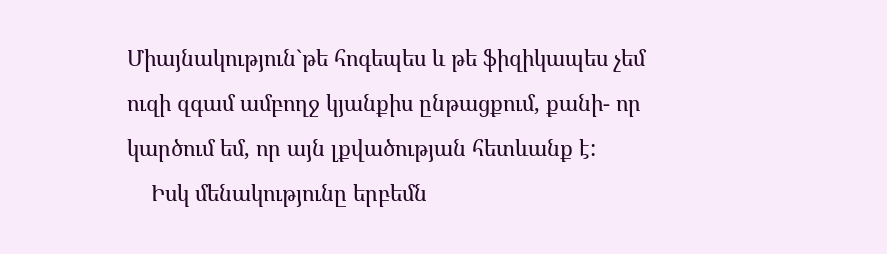Միայնակություն`թե հոգեպես և թե ֆիզիկապես չեմ ուզի զգամ ամբողջ կյանքիս ընթացքում, քանի- որ կարծում եմ, որ այն լքվածության հետևանք է:
    Իսկ մենակությունը երբեմն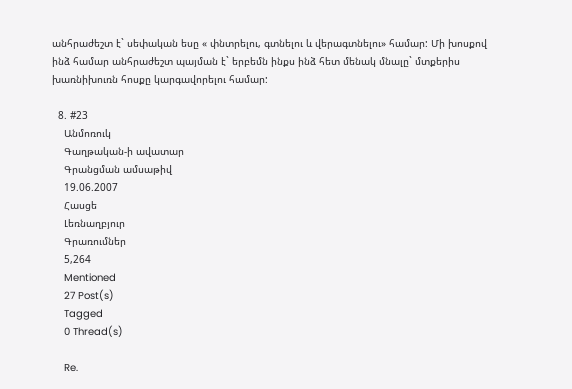անհրաժեշտ է` սեփական եսը « փնտրելու, գտնելու և վերագտնելու» համար: Մի խոսքով ինձ համար անհրաժեշտ պայման է` երբեմն ինքս ինձ հետ մենակ մնալը` մտքերիս խառնիխուռն հոսքը կարգավորելու համար:

  8. #23
    Անմոռուկ
    Գաղթական-ի ավատար
    Գրանցման ամսաթիվ
    19.06.2007
    Հասցե
    Լեռնաղբյուր
    Գրառումներ
    5,264
    Mentioned
    27 Post(s)
    Tagged
    0 Thread(s)

    Re.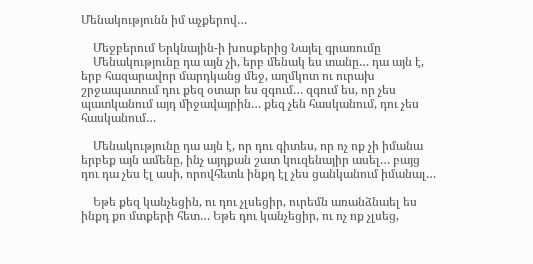Մենակությունն իմ աչքերով…

    Մեջբերում Երկնային-ի խոսքերից Նայել գրառումը
    Մենակությունը դա այն չի, երբ մենակ ես տանը… դա այն է, երբ հազարավոր մարդկանց մեջ, աղմկոտ ու ուրախ շրջապատում դու քեզ օտար ես զգում… զգում ես, որ չես պատկանում այդ միջավայրին… քեզ չեն հասկանում, դու չես հասկանում…

    Մենակությունը դա այն է, որ դու գիտես, որ ոչ ոք չի իմանա երբեք այն ամենը, ինչ այդքան շատ կուզենայիր ասել… բայց դու դա չես էլ ասի, որովհետև ինքդ էլ չես ցանկանում իմանալ…

    Եթե քեզ կանչեցին, ու դու չլսեցիր, ուրեմն առանձնաել ես ինքդ քո մտքերի հետ… Եթե դու կանչեցիր, ու ոչ ոք չլսեց,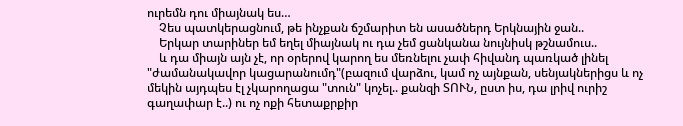ուրեմն դու միայնակ ես…
    Չես պատկերացնում, թե ինչքան ճշմարիտ են ասածներդ Երկնային ջան..
    Երկար տարիներ եմ եղել միայնակ ու դա չեմ ցանկանա նույնիսկ թշնամուս..
    և դա միայն այն չէ, որ օրերով կարող ես մեռնելու չափ հիվանդ պառկած լինել "ժամանակավոր կացարանումդ"(բազում վարձու, կամ ոչ այնքան, սենյակներիցս և ոչ մեկին այդպես էլ չկարողացա "տուն" կոչել.. քանզի ՏՈՒՆ, ըստ իս, դա լրիվ ուրիշ գաղափար է..) ու ոչ ոքի հետաքրքիր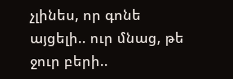չլինես, որ գոնե այցելի.. ուր մնաց, թե ջուր բերի..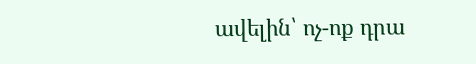ավելին՝ ոչ-ոք դրա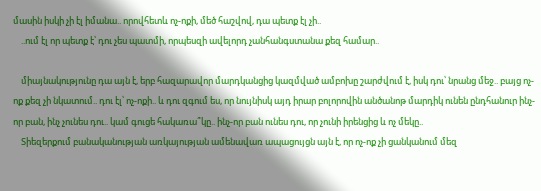մասին իսկի չի էլ իմանա.. որովհետև ոչ-ոքի, մեծ հաշվով, դա պետք էլ չի..
    ..ում էլ որ պետք է՝ դու չես պատմի, որպեսզի ավելորդ չանհանգստանա քեզ համար..

    միայնակությունը դա այն է, երբ հազարավոր մարդկանցից կազմված ամբոխը շարժվում է, իսկ դու՝ նրանց մեջ.. բայց ոչ-ոք քեզ չի նկատում.. դու էլ՝ ոչ-ոքի.. և դու զգում ես, որ նույնիսկ այդ իրար բոլորովին անծանոթ մարդիկ ունեն ընդհանուր ինչ-որ բան, ինչ չունես դու.. կամ գուցե հակառա՞կը.. ինչ-որ բան ունես դու, որ չունի իրենցից և ոչ մեկը..
    Տիեզերքում բանականության առկայության ամենավառ ապացույցն այն է, որ ոչ-ոք չի ցանկանում մեզ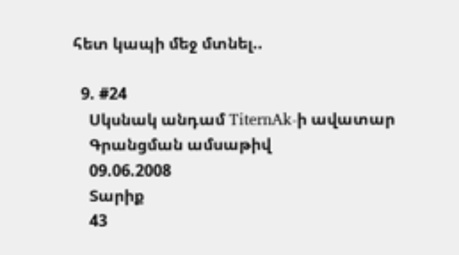հետ կապի մեջ մտնել..

  9. #24
    Սկսնակ անդամ TiternAk-ի ավատար
    Գրանցման ամսաթիվ
    09.06.2008
    Տարիք
    43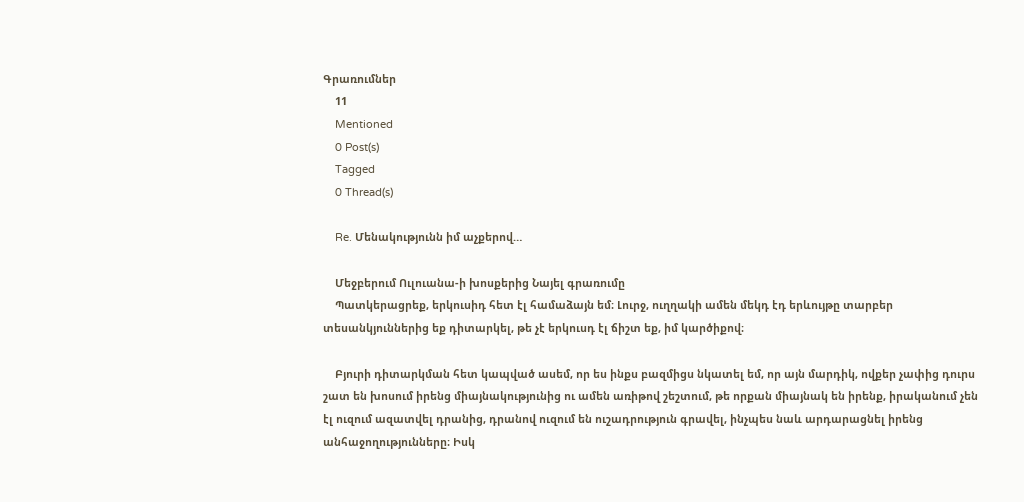Գրառումներ
    11
    Mentioned
    0 Post(s)
    Tagged
    0 Thread(s)

    Re. Մենակությունն իմ աչքերով…

    Մեջբերում Ուլուանա-ի խոսքերից Նայել գրառումը
    Պատկերացրեք, երկուսիդ հետ էլ համաձայն եմ։ Լուրջ, ուղղակի ամեն մեկդ էդ երևույթը տարբեր տեսանկյուններից եք դիտարկել, թե չէ երկուսդ էլ ճիշտ եք, իմ կարծիքով։

    Բյուրի դիտարկման հետ կապված ասեմ, որ ես ինքս բազմիցս նկատել եմ, որ այն մարդիկ, ովքեր չափից դուրս շատ են խոսում իրենց միայնակությունից ու ամեն առիթով շեշտում, թե որքան միայնակ են իրենք, իրականում չեն էլ ուզում ազատվել դրանից, դրանով ուզում են ուշադրություն գրավել, ինչպես նաև արդարացնել իրենց անհաջողությունները։ Իսկ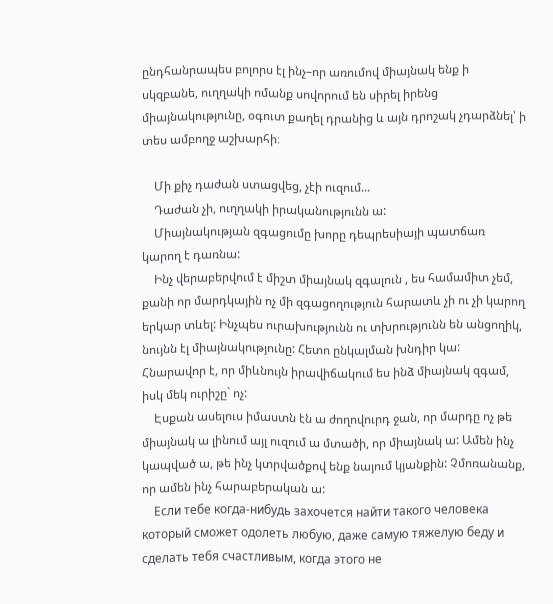ընդհանրապես բոլորս էլ ինչ–որ առումով միայնակ ենք ի սկզբանե, ուղղակի ոմանք սովորում են սիրել իրենց միայնակությունը, օգուտ քաղել դրանից և այն դրոշակ չդարձնել՝ ի տես ամբողջ աշխարհի։

    Մի քիչ դաժան ստացվեց, չէի ուզում...
    Դաժան չի, ուղղակի իրականությունն ա:
    Միայնակության զգացումը խորը դեպրեսիայի պատճառ կարող է դառնա:
    Ինչ վերաբերվում է միշտ միայնակ զգալուն , ես համամիտ չեմ, քանի որ մարդկային ոչ մի զգացողություն հարատև չի ու չի կարող երկար տևել: Ինչպես ուրախությունն ու տխրությունն են անցողիկ, նույնն էլ միայնակությունը: Հետո ընկալման խնդիր կա: Հնարավոր է, որ միևնույն իրավիճակում ես ինձ միայնակ զգամ, իսկ մեկ ուրիշը` ոչ:
    Էսքան ասելուս իմաստն էն ա ժողովուրդ ջան, որ մարդը ոչ թե միայնակ ա լինում այլ ուզում ա մտածի, որ միայնակ ա: Ամեն ինչ կապված ա, թե ինչ կտրվածքով ենք նայում կյանքին: Չմոռանանք, որ ամեն ինչ հարաբերական ա:
    Если тебе когда-нибудь заxочется найти такого человека который сможет одолеть любую, даже самую тяжелую беду и сделать тебя счастливым, когда этого не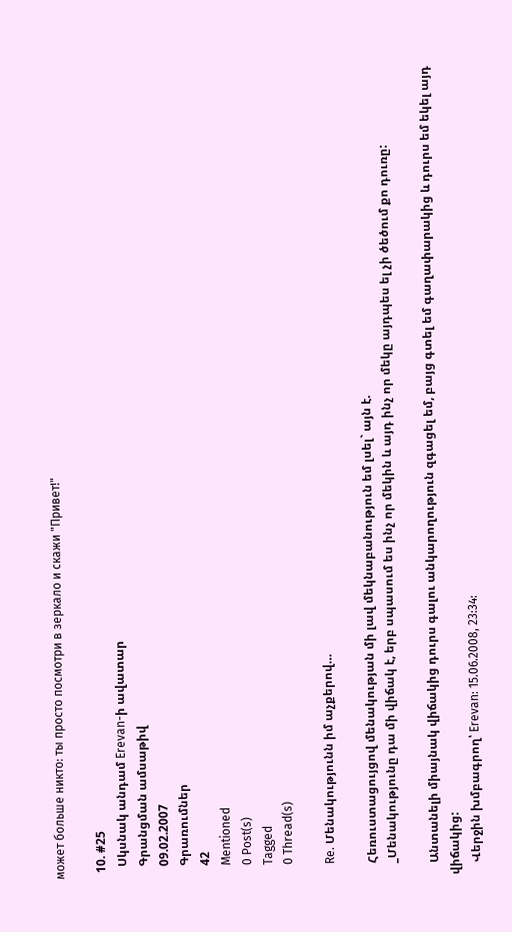может больше никто: ты просто посмотри в зеркало и скажи "Привет!"

  10. #25
    Սկսնակ անդամ Erevan-ի ավատար
    Գրանցման ամսաթիվ
    09.02.2007
    Գրառումներ
    42
    Mentioned
    0 Post(s)
    Tagged
    0 Thread(s)

    Re. Մենակությունն իմ աչքերով…

    Հեռուստացույցով մենակության մի լավ մեկնաբանություն եմ լսել` այն է.
    _Մենակությունը դա մի վիճակ է, երբ սպասում ես ինչ որ մեկին և այդ ինչ որ մեկը այդպես ել չի ծեծում քո դուռը:

    Անտանելի միայնակ վիճակից դուրս գալու անկարողություն զգացել եմ, բայց գտել եմ գաղափարակից և դուրս եմ եկել այդ վիճակից:
    Վերջին խմբագրող՝ Erevan: 15.06.2008, 23:34: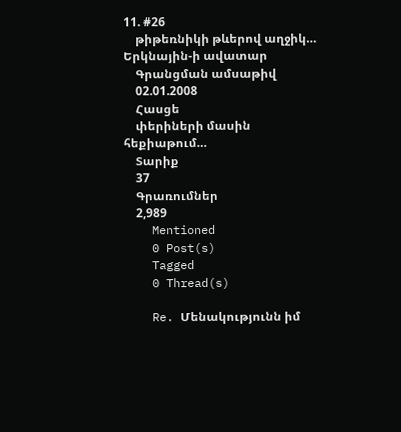11. #26
    թիթեռնիկի թևերով աղջիկ… Երկնային-ի ավատար
    Գրանցման ամսաթիվ
    02.01.2008
    Հասցե
    փերիների մասին հեքիաթում…
    Տարիք
    37
    Գրառումներ
    2,989
    Mentioned
    0 Post(s)
    Tagged
    0 Thread(s)

    Re. Մենակությունն իմ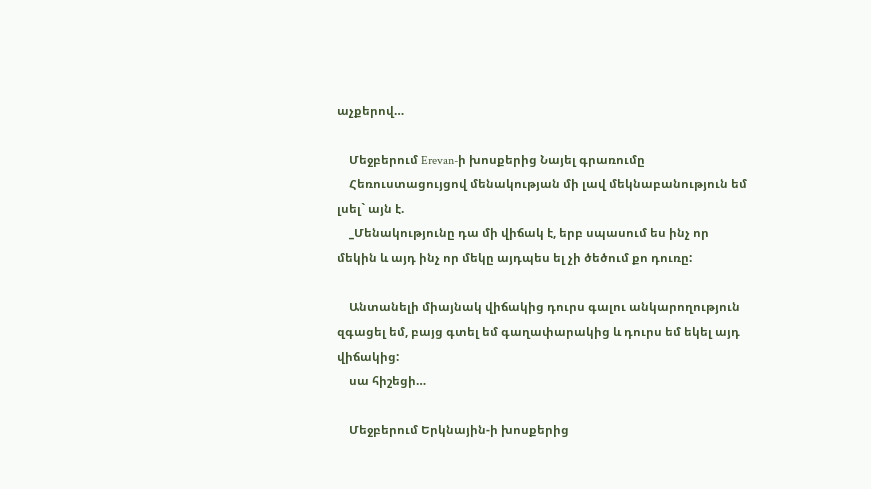աչքերով…

    Մեջբերում Erevan-ի խոսքերից Նայել գրառումը
    Հեռուստացույցով մենակության մի լավ մեկնաբանություն եմ լսել` այն է.
    _Մենակությունը դա մի վիճակ է, երբ սպասում ես ինչ որ մեկին և այդ ինչ որ մեկը այդպես ել չի ծեծում քո դուռը:

    Անտանելի միայնակ վիճակից դուրս գալու անկարողություն զգացել եմ, բայց գտել եմ գաղափարակից և դուրս եմ եկել այդ վիճակից:
    սա հիշեցի…

    Մեջբերում Երկնային-ի խոսքերից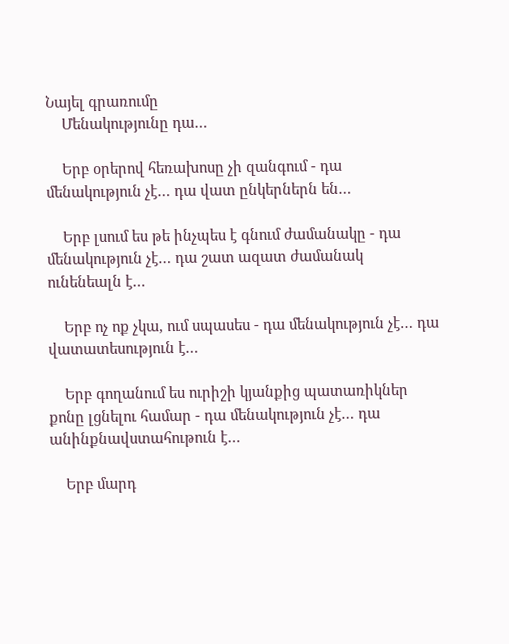Նայել գրառումը
    Մենակությունը դա…

    Երբ օրերով հեռախոսը չի զանգում - դա մենակություն չէ… դա վատ ընկերներն են…

    Երբ լսում ես թե ինչպես է գնում ժամանակը - դա մենակություն չէ… դա շատ ազատ ժամանակ ունենեալն է…

    Երբ ոչ ոք չկա, ում սպասես - դա մենակություն չէ… դա վատատեսություն է…

    Երբ գողանում ես ուրիշի կյանքից պատառիկներ քոնը լցնելու համար - դա մենակություն չէ… դա անինքնավստահութուն է…

    Երբ մարդ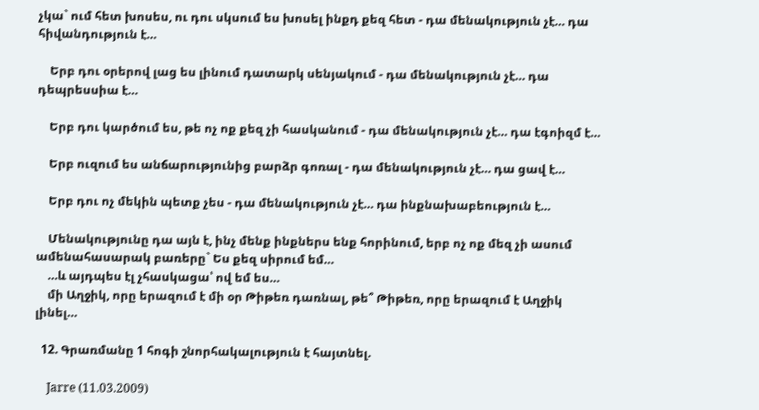չկա` ում հետ խոսես, ու դու սկսում ես խոսել ինքդ քեզ հետ - դա մենակություն չէ… դա հիվանդություն է…

    Երբ դու օրերով լաց ես լինում դատարկ սենյակում - դա մենակություն չէ… դա դեպրեսսիա է…

    Երբ դու կարծում ես, թե ոչ ոք քեզ չի հասկանում - դա մենակություն չէ… դա էգոիզմ է…

    Երբ ուզում ես անճարությունից բարձր գոռալ - դա մենակություն չէ… դա ցավ է…

    Երբ դու ոչ մեկին պետք չես - դա մենակություն չէ… դա ինքնախաբեություն է…

    Մենակությունը դա այն է, ինչ մենք ինքներս ենք հորինում, երբ ոչ ոք մեզ չի ասում ամենահասարակ բառերը` Ես քեզ սիրում եմ…
    …և այդպես էլ չհասկացա՝ ով եմ ես…
    մի Աղջիկ, որը երազում է մի օր Թիթեռ դառնալ, թե՞ Թիթեռ, որը երազում է Աղջիկ լինել…

  12. Գրառմանը 1 հոգի շնորհակալություն է հայտնել.

    Jarre (11.03.2009)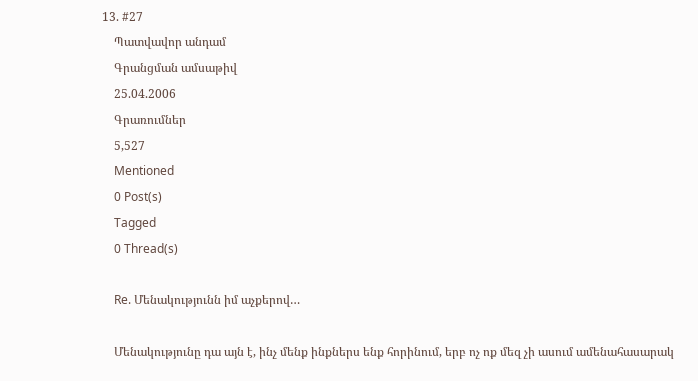13. #27
    Պատվավոր անդամ
    Գրանցման ամսաթիվ
    25.04.2006
    Գրառումներ
    5,527
    Mentioned
    0 Post(s)
    Tagged
    0 Thread(s)

    Re. Մենակությունն իմ աչքերով…

    Մենակությունը դա այն է, ինչ մենք ինքներս ենք հորինում, երբ ոչ ոք մեզ չի ասում ամենահասարակ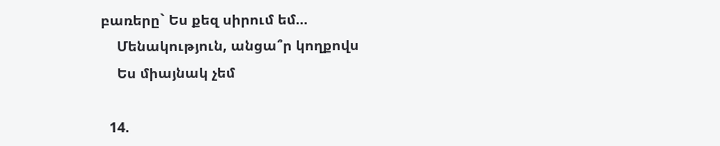բառերը` Ես քեզ սիրում եմ…
    Մենակություն, անցա՞ր կողքովս
    Ես միայնակ չեմ

  14.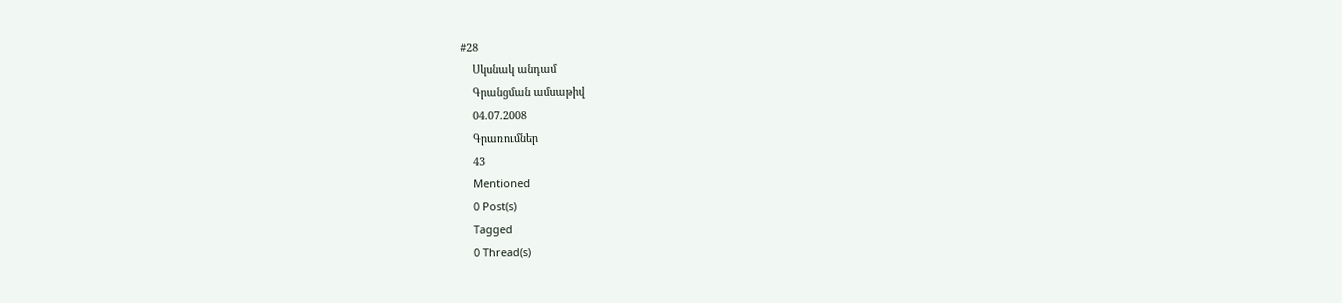#28
    Սկսնակ անդամ
    Գրանցման ամսաթիվ
    04.07.2008
    Գրառումներ
    43
    Mentioned
    0 Post(s)
    Tagged
    0 Thread(s)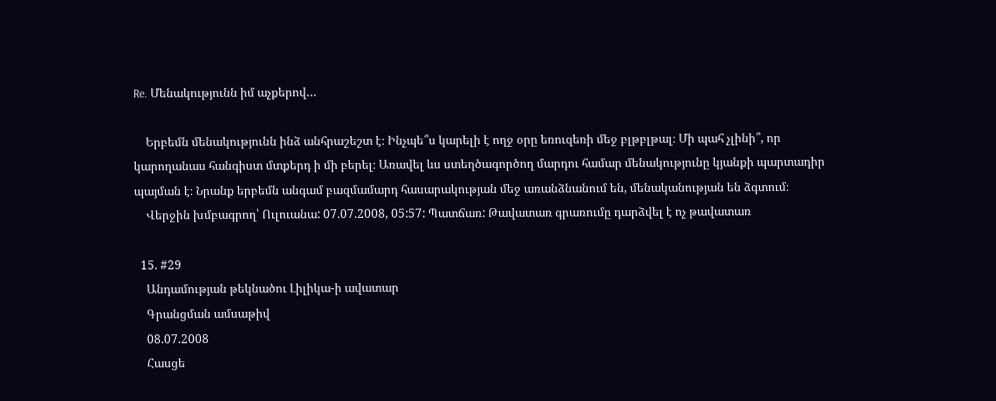Re. Մենակությունն իմ աչքերով…

    Երբեմն մենակությունն ինձ անհրաշեշտ է։ Ինչպե՞ս կարելի է ողջ օրը եռուզեռի մեջ բլթբլթալ։ Մի պահ չլինի՞, որ կարողանաս հանգիստ մտքերդ ի մի բերել։ Առավել ևս ստեղծագործող մարդու համար մենակությունը կյանքի պարտադիր պայման է։ Նրանք երբեմն անգամ բազմամարդ հասարակության մեջ առանձնանում են, մենականության են ձգտում։
    Վերջին խմբագրող՝ Ուլուանա: 07.07.2008, 05:57: Պատճառ: Թավատառ գրառումը դարձվել է ոչ թավատառ

  15. #29
    Անդամության թեկնածու Լիլիկա-ի ավատար
    Գրանցման ամսաթիվ
    08.07.2008
    Հասցե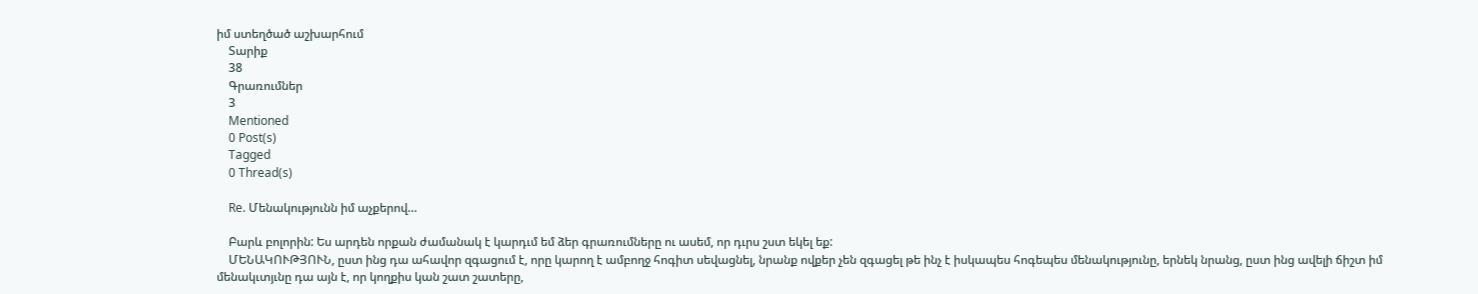իմ ստեղծած աշխարհում
    Տարիք
    38
    Գրառումներ
    3
    Mentioned
    0 Post(s)
    Tagged
    0 Thread(s)

    Re. Մենակությունն իմ աչքերով…

    Բարև բոլորին: Ես արդեն որքան ժամանակ է կարդւմ եմ ձեր գրառումները ու ասեմ, որ դւրս շստ եկել եք:
    ՄԵՆԱԿՈՒԹՅՈՒՆ, ըստ ինց դա ահավոր զգացում է, որը կարող է ամբողջ հոգիտ սեվացնել, նրանք ովքեր չեն զգացել թե ինչ է իսկապես հոգեպես մենակությունը, երնեկ նրանց, ըստ ինց ավելի ճիշտ իմ մենակւտյւնը դա այն է, որ կողքիս կան շատ շատերը,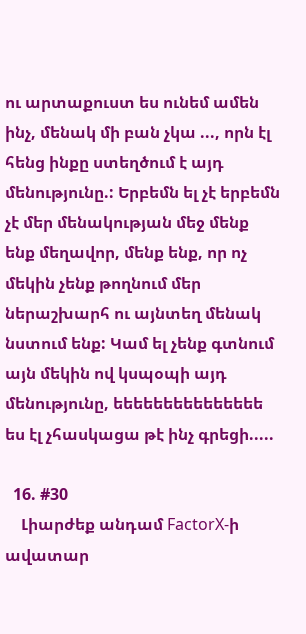ու արտաքուստ ես ունեմ ամեն ինչ, մենակ մի բան չկա ..., որն էլ հենց ինքը ստեղծում է այդ մենությունը.: Երբեմն ել չէ երբեմն չէ մեր մենակության մեջ մենք ենք մեղավոր, մենք ենք, որ ոչ մեկին չենք թողնում մեր ներաշխարհ ու այնտեղ մենակ նստում ենք: Կամ ել չենք գտնում այն մեկին ով կսպօպի այդ մենությունը, եեեեեեեեեեեեեեե ես էլ չհասկացա թէ ինչ գրեցի.....

  16. #30
    Լիարժեք անդամ FactorX-ի ավատար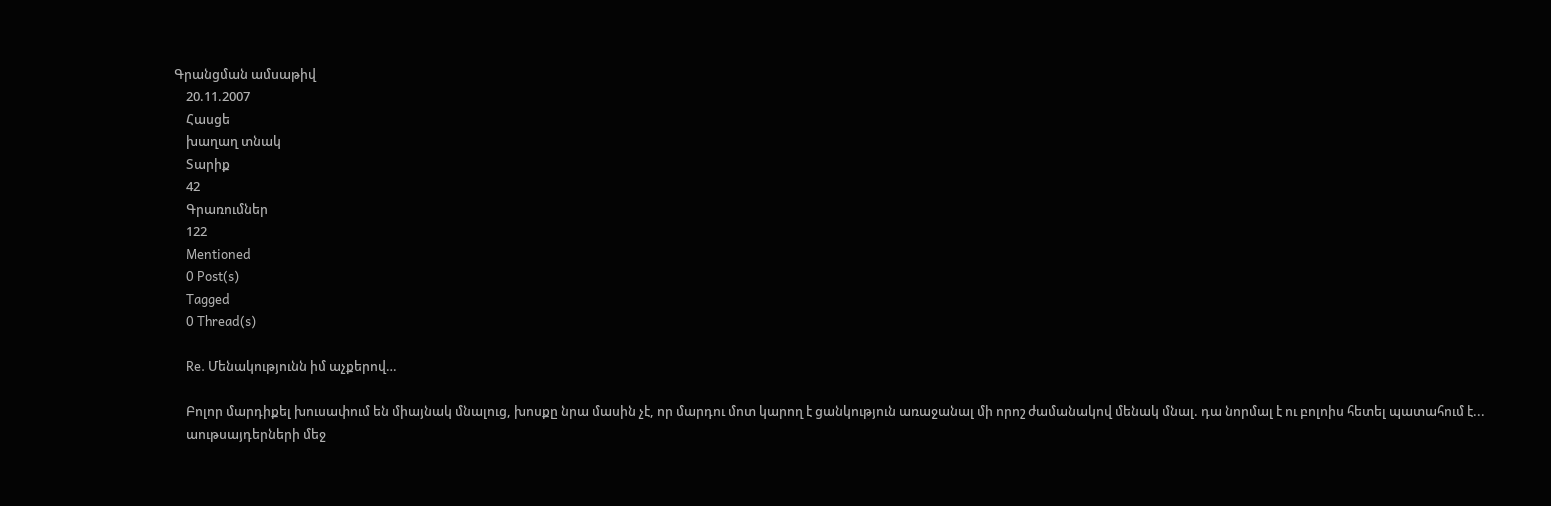Գրանցման ամսաթիվ
    20.11.2007
    Հասցե
    խաղաղ տնակ
    Տարիք
    42
    Գրառումներ
    122
    Mentioned
    0 Post(s)
    Tagged
    0 Thread(s)

    Re. Մենակությունն իմ աչքերով…

    Բոլոր մարդիքել խուսափում են միայնակ մնալուց, խոսքը նրա մասին չէ, որ մարդու մոտ կարող է ցանկություն առաջանալ մի որոշ ժամանակով մենակ մնալ. դա նորմալ է ու բոլոիս հետել պատահում է...
    աութսայդերների մեջ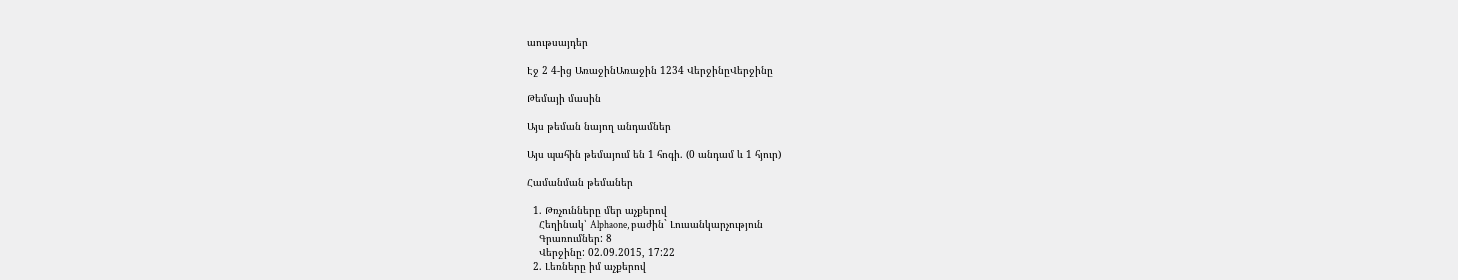աութսայդեր

Էջ 2 4-ից ԱռաջինԱռաջին 1234 ՎերջինըՎերջինը

Թեմայի մասին

Այս թեման նայող անդամներ

Այս պահին թեմայում են 1 հոգի. (0 անդամ և 1 հյուր)

Համանման թեմաներ

  1. Թռչունները մեր աչքերով
    Հեղինակ՝ Alphaone, բաժին` Լուսանկարչություն
    Գրառումներ: 8
    Վերջինը: 02.09.2015, 17:22
  2. Լեռները իմ աչքերով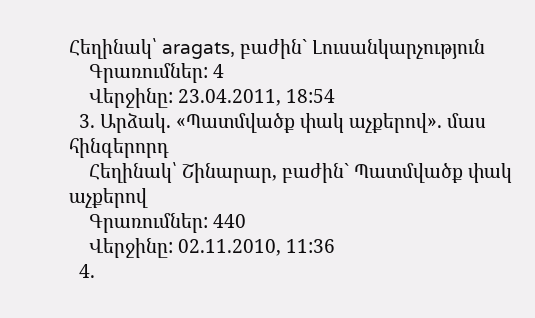Հեղինակ՝ aragats, բաժին` Լուսանկարչություն
    Գրառումներ: 4
    Վերջինը: 23.04.2011, 18:54
  3. Արձակ. «Պատմվածք փակ աչքերով». մաս հինգերորդ
    Հեղինակ՝ Շինարար, բաժին` Պատմվածք փակ աչքերով
    Գրառումներ: 440
    Վերջինը: 02.11.2010, 11:36
  4.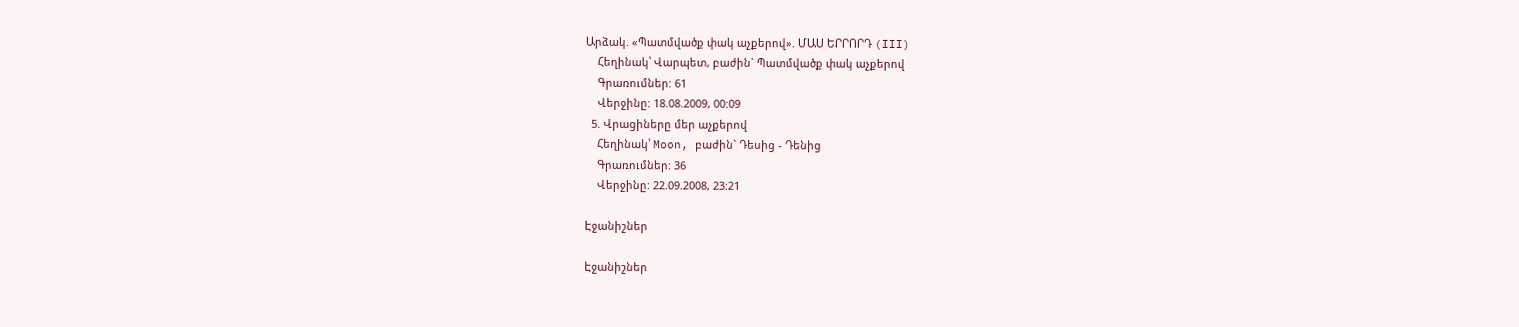Արձակ. «Պատմվածք փակ աչքերով». ՄԱՍ ԵՐՐՈՐԴ (III)
    Հեղինակ՝ Վարպետ, բաժին` Պատմվածք փակ աչքերով
    Գրառումներ: 61
    Վերջինը: 18.08.2009, 00:09
  5. Վրացիները մեր աչքերով
    Հեղինակ՝ Moon, բաժին` Դեսից - Դենից
    Գրառումներ: 36
    Վերջինը: 22.09.2008, 23:21

Էջանիշներ

Էջանիշներ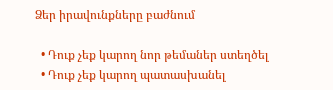Ձեր իրավունքները բաժնում

  • Դուք չեք կարող նոր թեմաներ ստեղծել
  • Դուք չեք կարող պատասխանել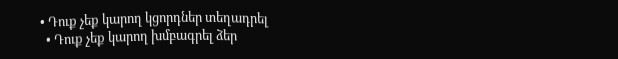• Դուք չեք կարող կցորդներ տեղադրել
  • Դուք չեք կարող խմբագրել ձեր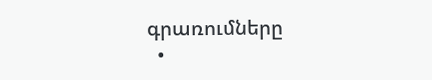գրառումները
  •